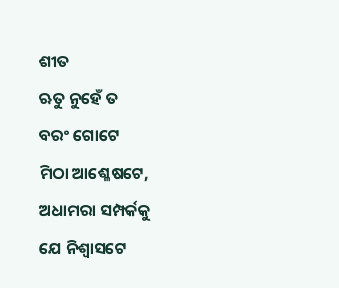ଶୀତ
ଋତୁ ନୁହେଁ ତ
ବରଂ ଗୋଟେ
ମିଠା ଆଶ୍ଳେଷଟେ,
ଅଧାମରା ସମ୍ପର୍କକୁ
ଯେ ନିଶ୍ୱାସଟେ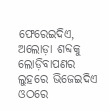ଫେରେଇଦିଏ,
ଅଲୋଡ଼ା ଶବ୍ଦକୁ
ଲୋଡ଼ିବାପଣର ଲୁହରେ ଭିଜେଇଦିଏ
ଓଠରେ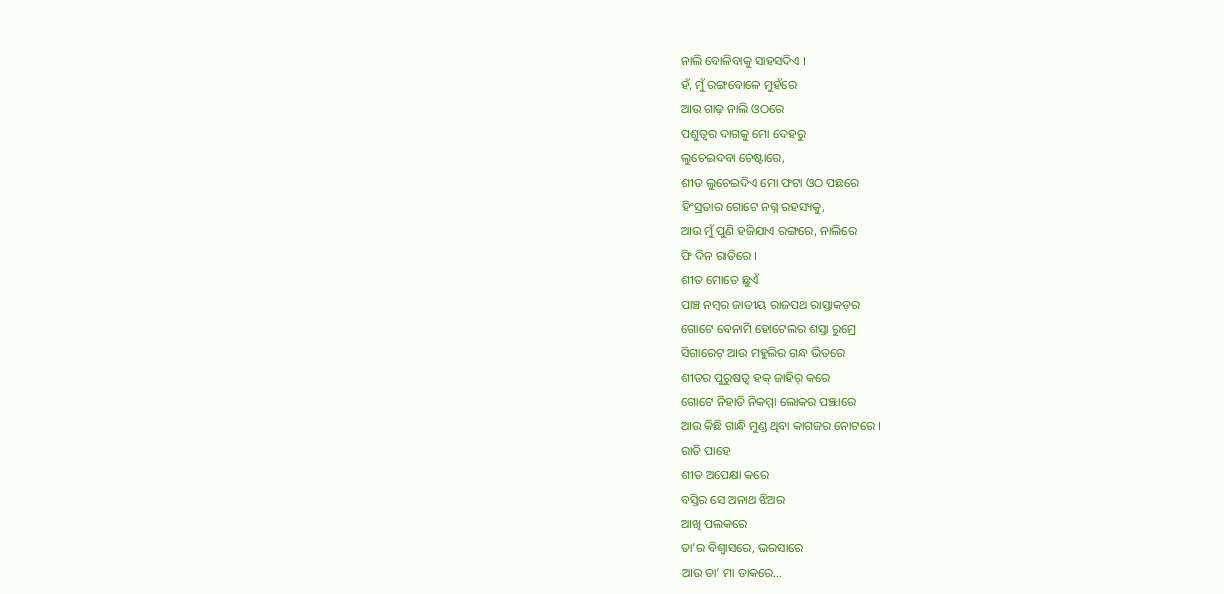ନାଲି ବୋଳିବାକୁ ସାହସଦିଏ ।
ହଁ, ମୁଁ ରଙ୍ଗବୋଳେ ମୁହଁରେ
ଆଉ ଗାଢ଼ ନାଲି ଓଠରେ
ପଶୁତ୍ୱର ଦାଗକୁ ମୋ ଦେହରୁ
ଲୁଚେଇଦବା ଚେଷ୍ଟାରେ,
ଶୀତ ଲୁଚେଇଦିଏ ମୋ ଫଟା ଓଠ ପଛରେ
ହିଂସ୍ରତାର ଗୋଟେ ନଗ୍ନ ରହସ୍ୟକୁ,
ଆଉ ମୁଁ ପୁଣି ହଜିଯାଏ ରଙ୍ଗରେ, ନାଲିରେ
ଫି ଦିନ ରାତିରେ ।
ଶୀତ ମୋତେ ଛୁଏଁ
ପାଞ୍ଚ ନମ୍ବର ଜାତୀୟ ରାଜପଥ ରାସ୍ତାକଡ଼ର
ଗୋଟେ ବେନାମି ହୋଟେଲର ଶସ୍ତା ରୁମ୍ରେ
ସିଗାରେଟ୍ ଆଉ ମହୁଲିର ଗନ୍ଧ ଭିତରେ
ଶୀତର ପୁରୁଷତ୍ୱ ହକ୍ ଜାହିର୍ କରେ
ଗୋଟେ ନିହାତି ନିକମ୍ମା ଲୋକର ପଞ୍ଝାରେ
ଆଉ କିଛି ଗାନ୍ଧି ମୁଣ୍ଡ ଥିବା କାଗଜର ନୋଟରେ ।
ରାତି ପାହେ
ଶୀତ ଅପେକ୍ଷା କରେ
ବସ୍ତିର ସେ ଅନାଥ ଝିଅର
ଆଖି ପଲକରେ
ତା’ର ବିଶ୍ୱାସରେ, ଭରସାରେ
ଆଉ ତା’ ମା ଡାକରେ…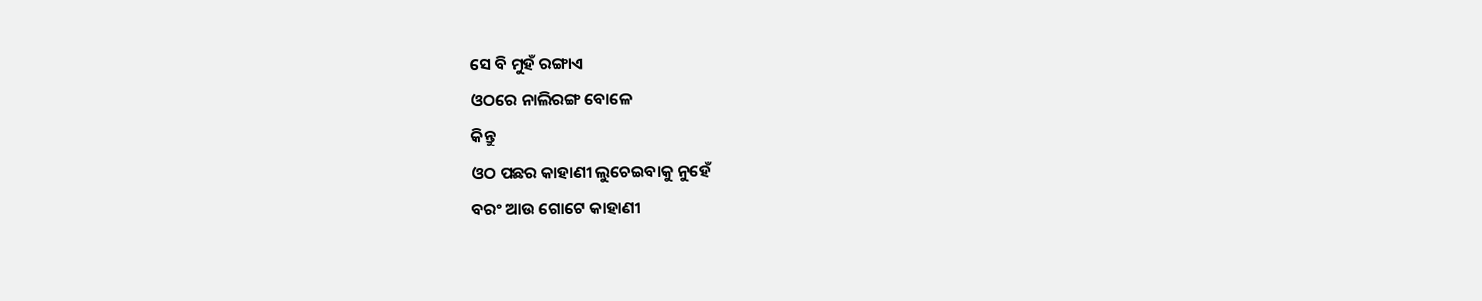ସେ ବି ମୁହଁ ରଙ୍ଗାଏ
ଓଠରେ ନାଲିରଙ୍ଗ ବୋଳେ
କିନ୍ତୁ
ଓଠ ପଛର କାହାଣୀ ଲୁଚେଇବାକୁ ନୁହେଁ
ବରଂ ଆଉ ଗୋଟେ କାହାଣୀ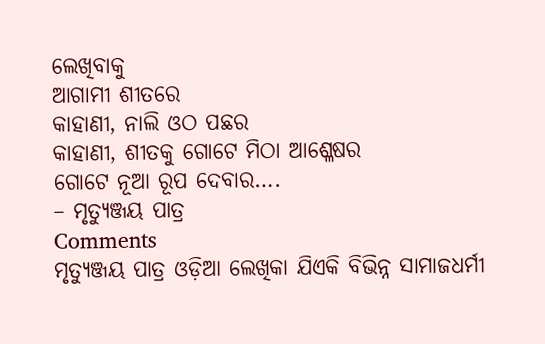ଲେଖିବାକୁ
ଆଗାମୀ ଶୀତରେ
କାହାଣୀ, ନାଲି ଓଠ ପଛର
କାହାଣୀ, ଶୀତକୁ ଗୋଟେ ମିଠା ଆଶ୍ଳେଷର
ଗୋଟେ ନୂଆ ରୂପ ଦେବାର….
– ମୃତ୍ୟୁଞ୍ଜୟ ପାତ୍ର
Comments
ମୃତ୍ୟୁଞ୍ଜୟ ପାତ୍ର ଓଡ଼ିଆ ଲେଖିକା ଯିଏକି ବିଭିନ୍ନ ସାମାଜଧର୍ମୀ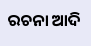ରଚନା ଆଦି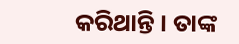କରିଥାନ୍ତି । ତାଙ୍କ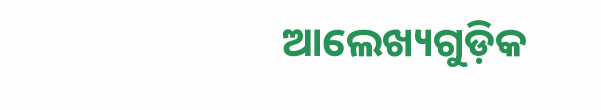ଆଲେଖ୍ୟଗୁଡ଼ିକ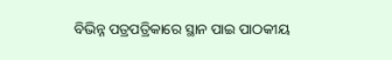ବିଭିନ୍ନ ପତ୍ରପତ୍ରିକାରେ ସ୍ଥାନ ପାଇ ପାଠକୀୟ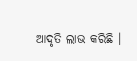ଆଦୃତି ଲାଭ କରିଛି ।